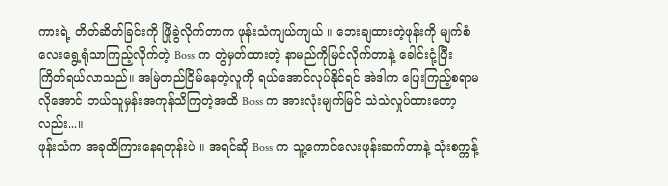ကားရဲ့ တိတ်ဆိတ်ခြင်းကို ဖြိုခွဲလိုက်တာက ဖုန်းသံကျယ်ကျယ် ။ ဘေးချထားတဲ့ဖုန်းကို မျက်စံလေးရွေ့ရုံသာကြည့်လိုက်တဲ့ Boss က တွဲမှတ်ထားတဲ့ နာမည်ကိုမြင်လိုက်တာနဲ့ ခေါင်းငုံ့ပြီး ကြိတ်ရယ်လာသည်။ အမြဲတည်ငြိမ်နေတဲ့လူကို ရယ်အောင်လုပ်နိုင်ရင် အဲဒါက ပြေးကြည့်စရာမလိုအောင် ဘယ်သူမှန်းအကုန်သိကြတဲ့အထိ Boss က အားလုံးမျက်မြင် သဲသဲလှုပ်ထားတော့လည်း...။
ဖုန်းသံက အခုထိကြားနေရတုန်းပဲ ။ အရင်ဆို Boss က သူ့ကောင်လေးဖုန်းဆက်တာနဲ့ သုံးစက္ကန့်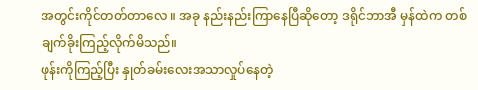အတွင်းကိုင်တတ်တာလေ ။ အခု နည်းနည်းကြာနေပြီဆိုတော့ ဒရိုင်ဘာအီ မှန်ထဲက တစ်ချက်ခိုးကြည့်လိုက်မိသည်။
ဖုန်းကိုကြည့်ပြီး နှုတ်ခမ်းလေးအသာလှုပ်နေတဲ့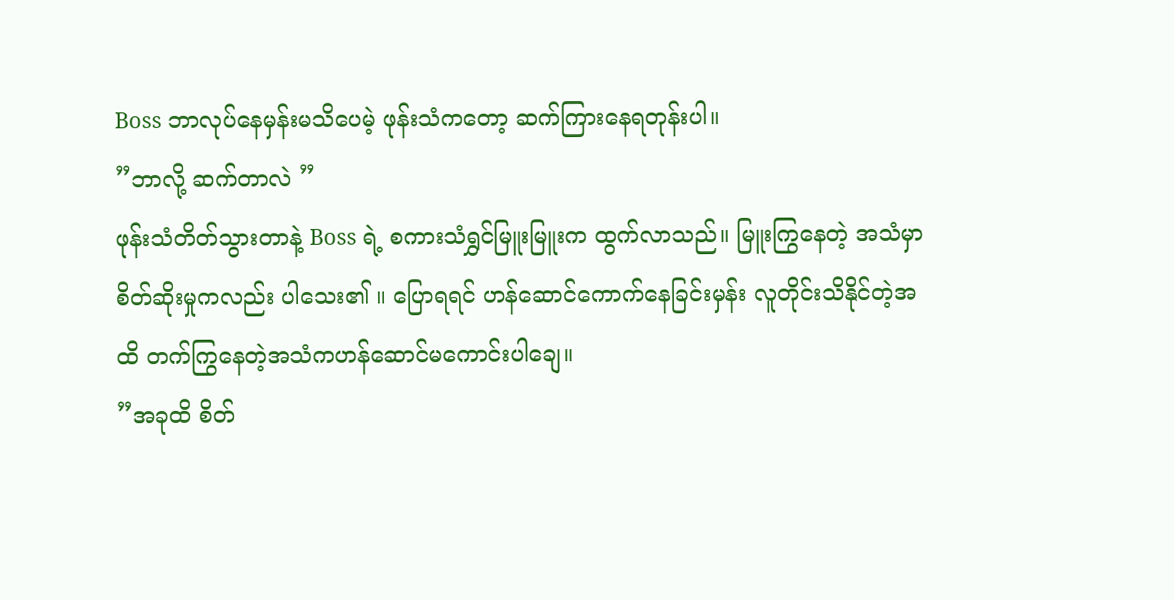Boss ဘာလုပ်နေမှန်းမသိပေမဲ့ ဖုန်းသံကတော့ ဆက်ကြားနေရတုန်းပါ။
”ဘာလို့ ဆက်တာလဲ ”
ဖုန်းသံတိတ်သွားတာနဲ့ Boss ရဲ့ စကားသံရွှင်မြူးမြူးက ထွက်လာသည်။ မြူးကြွနေတဲ့ အသံမှာ စိတ်ဆိုးမှုကလည်း ပါသေး၏ ။ ပြောရရင် ဟန်ဆောင်ကောက်နေခြင်းမှန်း လူတိုင်းသိနိုင်တဲ့အထိ တက်ကြွနေတဲ့အသံကဟန်ဆောင်မကောင်းပါချေ။
”အခုထိ စိတ်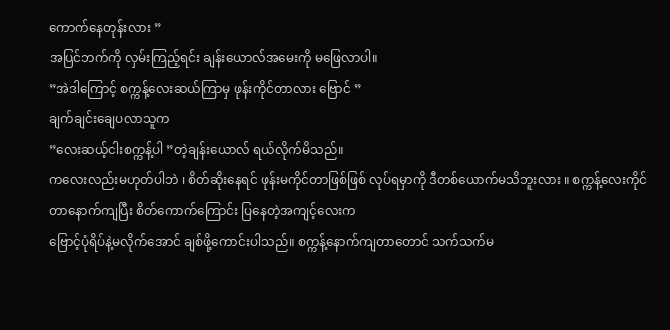ကောက်နေတုန်းလား ”
အပြင်ဘက်ကို လှမ်းကြည့်ရင်း ချန်းယောလ်အမေးကို မဖြေလာပါ။
”အဲဒါကြောင့် စက္ကန့်လေးဆယ်ကြာမှ ဖုန်းကိုင်တာလား ဗြောင် ”
ချက်ချင်းချေပလာသူက
”လေးဆယ့်ငါးစက္ကန့်ပါ ”တဲ့ချန်းယောလ် ရယ်လိုက်မိသည်။
ကလေးလည်းမဟုတ်ပါဘဲ ၊ စိတ်ဆိုးနေရင် ဖုန်းမကိုင်တာဖြစ်ဖြစ် လုပ်ရမှာကို ဒီတစ်ယောက်မသိဘူးလား ။ စက္ကန့်လေးကိုင်တာနောက်ကျပြီး စိတ်ကောက်ကြောင်း ပြနေတဲ့အကျင့်လေးက
ဗြောင့်ပုံရိပ်နဲ့မလိုက်အောင် ချစ်ဖို့ကောင်းပါသည်။ စက္ကန့်နောက်ကျတာတောင် သက်သက်မ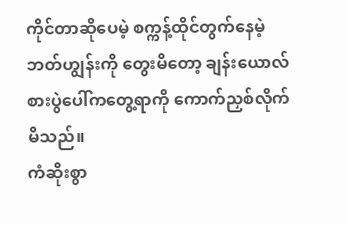ကိုင်တာဆိုပေမဲ့ စက္ကန့်ထိုင်တွက်နေမဲ့ ဘတ်ဟျွန်းကို တွေးမိတော့ ချန်းယောလ် စားပွဲပေါ်ကတွေ့ရာကို ကောက်ညှစ်လိုက်မိသည်။
ကံဆိုးစွာ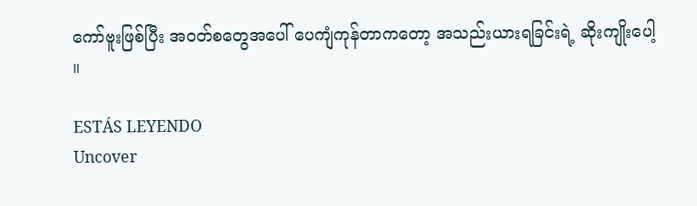ကော်ဗူးဖြစ်ပြီး အဝတ်စတွေအပေါ် ပေကျံကုန်တာကတော့ အသည်းယားရခြင်းရဲ့ ဆိုးကျိုးပေါ့ ။

ESTÁS LEYENDO
Uncover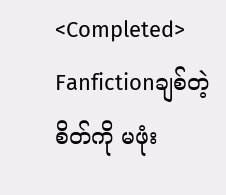<Completed>
Fanfictionချစ်တဲ့စိတ်ကို မဖုံး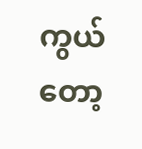ကွယ်တော့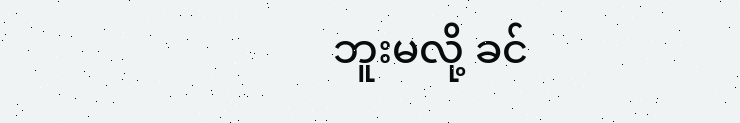ဘူးမလို့ ခင်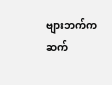ဗျားဘက်က ဆက်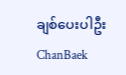ချစ်ပေးပါဦး ChanBaek